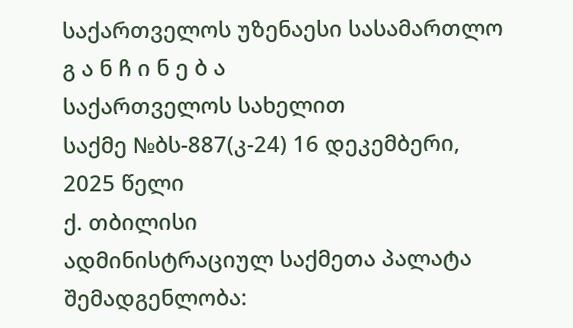საქართველოს უზენაესი სასამართლო
გ ა ნ ჩ ი ნ ე ბ ა
საქართველოს სახელით
საქმე №ბს-887(კ-24) 16 დეკემბერი, 2025 წელი
ქ. თბილისი
ადმინისტრაციულ საქმეთა პალატა
შემადგენლობა: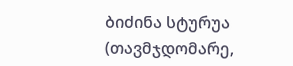ბიძინა სტურუა (თავმჯდომარე,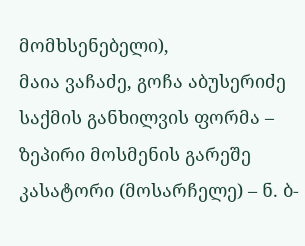მომხსენებელი),
მაია ვაჩაძე, გოჩა აბუსერიძე
საქმის განხილვის ფორმა – ზეპირი მოსმენის გარეშე
კასატორი (მოსარჩელე) – ნ. ბ-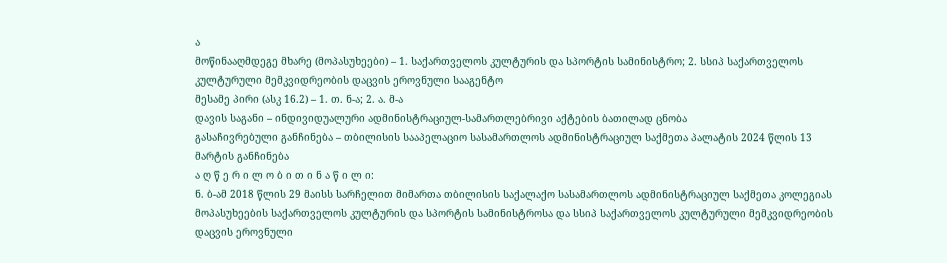ა
მოწინააღმდეგე მხარე (მოპასუხეები) – 1. საქართველოს კულტურის და სპორტის სამინისტრო; 2. სსიპ საქართველოს კულტურული მემკვიდრეობის დაცვის ეროვნული სააგენტო
მესამე პირი (ასკ 16.2) – 1. თ. ნ-ა; 2. ა. მ-ა
დავის საგანი – ინდივიდუალური ადმინისტრაციულ-სამართლებრივი აქტების ბათილად ცნობა
გასაჩივრებული განჩინება – თბილისის სააპელაციო სასამართლოს ადმინისტრაციულ საქმეთა პალატის 2024 წლის 13 მარტის განჩინება
ა ღ წ ე რ ი ლ ო ბ ი თ ი ნ ა წ ი ლ ი:
ნ. ბ-ამ 2018 წლის 29 მაისს სარჩელით მიმართა თბილისის საქალაქო სასამართლოს ადმინისტრაციულ საქმეთა კოლეგიას მოპასუხეების საქართველოს კულტურის და სპორტის სამინისტროსა და სსიპ საქართველოს კულტურული მემკვიდრეობის დაცვის ეროვნული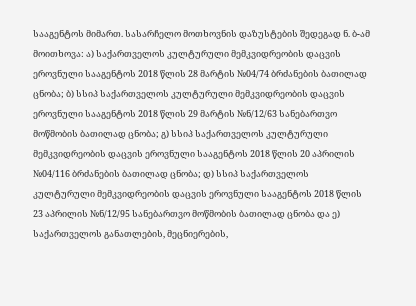სააგენტოს მიმართ. სასარჩელო მოთხოვნის დაზუსტების შედეგად ნ. ბ-ამ მოითხოვა: ა) საქართველოს კულტურული მემკვიდრეობის დაცვის ეროვნული სააგენტოს 2018 წლის 28 მარტის №04/74 ბრძანების ბათილად ცნობა; ბ) სსიპ საქართველოს კულტურული მემკვიდრეობის დაცვის ეროვნული სააგენტოს 2018 წლის 29 მარტის №ნ/12/63 სანებართვო მოწმობის ბათილად ცნობა; გ) სსიპ საქართველოს კულტურული მემკვიდრეობის დაცვის ეროვნული სააგენტოს 2018 წლის 20 აპრილის №04/116 ბრძანების ბათილად ცნობა; დ) სსიპ საქართველოს კულტურული მემკვიდრეობის დაცვის ეროვნული სააგენტოს 2018 წლის 23 აპრილის №ნ/12/95 სანებართვო მოწმობის ბათილად ცნობა და ე) საქართველოს განათლების, მეცნიერების,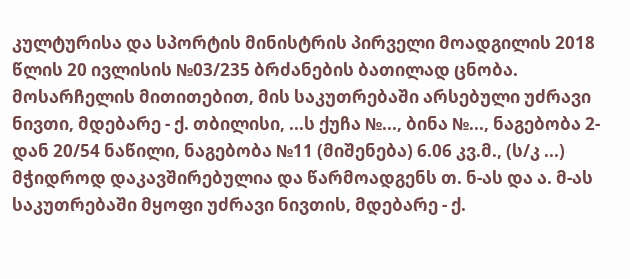კულტურისა და სპორტის მინისტრის პირველი მოადგილის 2018 წლის 20 ივლისის №03/235 ბრძანების ბათილად ცნობა.
მოსარჩელის მითითებით, მის საკუთრებაში არსებული უძრავი ნივთი, მდებარე - ქ. თბილისი, ...ს ქუჩა №..., ბინა №..., ნაგებობა 2-დან 20/54 ნაწილი, ნაგებობა №11 (მიშენება) 6.06 კვ.მ., (ს/კ ...) მჭიდროდ დაკავშირებულია და წარმოადგენს თ. ნ-ას და ა. მ-ას საკუთრებაში მყოფი უძრავი ნივთის, მდებარე - ქ.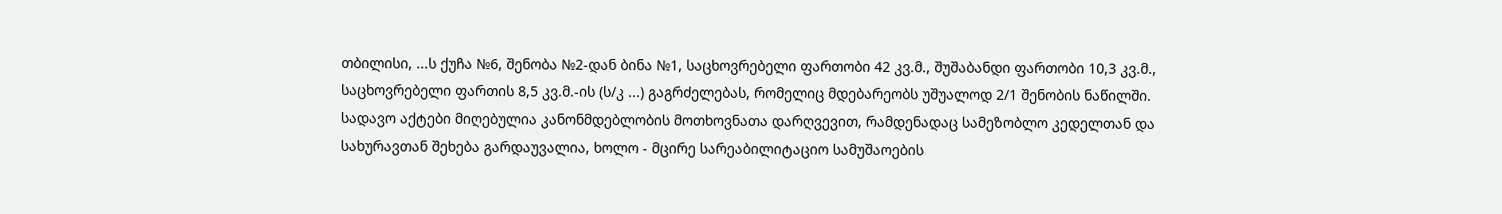თბილისი, ...ს ქუჩა №6, შენობა №2-დან ბინა №1, საცხოვრებელი ფართობი 42 კვ.მ., შუშაბანდი ფართობი 10,3 კვ.მ., საცხოვრებელი ფართის 8,5 კვ.მ.-ის (ს/კ ...) გაგრძელებას, რომელიც მდებარეობს უშუალოდ 2/1 შენობის ნაწილში. სადავო აქტები მიღებულია კანონმდებლობის მოთხოვნათა დარღვევით, რამდენადაც სამეზობლო კედელთან და სახურავთან შეხება გარდაუვალია, ხოლო - მცირე სარეაბილიტაციო სამუშაოების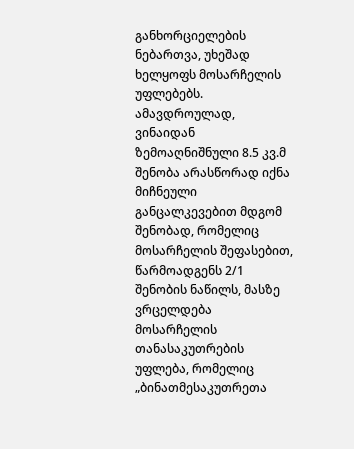განხორციელების ნებართვა, უხეშად ხელყოფს მოსარჩელის უფლებებს. ამავდროულად, ვინაიდან ზემოაღნიშნული 8.5 კვ.მ შენობა არასწორად იქნა მიჩნეული განცალკევებით მდგომ შენობად, რომელიც მოსარჩელის შეფასებით, წარმოადგენს 2/1 შენობის ნაწილს, მასზე ვრცელდება მოსარჩელის თანასაკუთრების უფლება, რომელიც „ბინათმესაკუთრეთა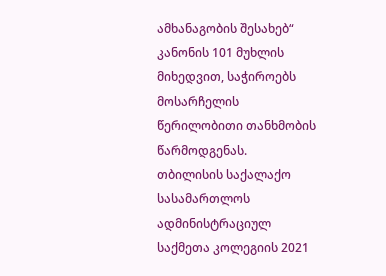ამხანაგობის შესახებ“ კანონის 101 მუხლის მიხედვით, საჭიროებს მოსარჩელის წერილობითი თანხმობის წარმოდგენას.
თბილისის საქალაქო სასამართლოს ადმინისტრაციულ საქმეთა კოლეგიის 2021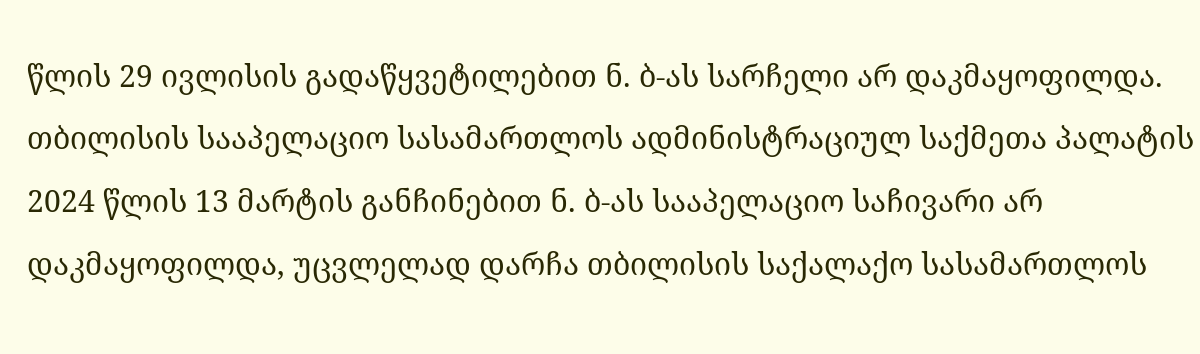წლის 29 ივლისის გადაწყვეტილებით ნ. ბ-ას სარჩელი არ დაკმაყოფილდა.
თბილისის სააპელაციო სასამართლოს ადმინისტრაციულ საქმეთა პალატის 2024 წლის 13 მარტის განჩინებით ნ. ბ-ას სააპელაციო საჩივარი არ დაკმაყოფილდა, უცვლელად დარჩა თბილისის საქალაქო სასამართლოს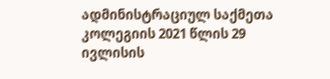ადმინისტრაციულ საქმეთა კოლეგიის 2021 წლის 29 ივლისის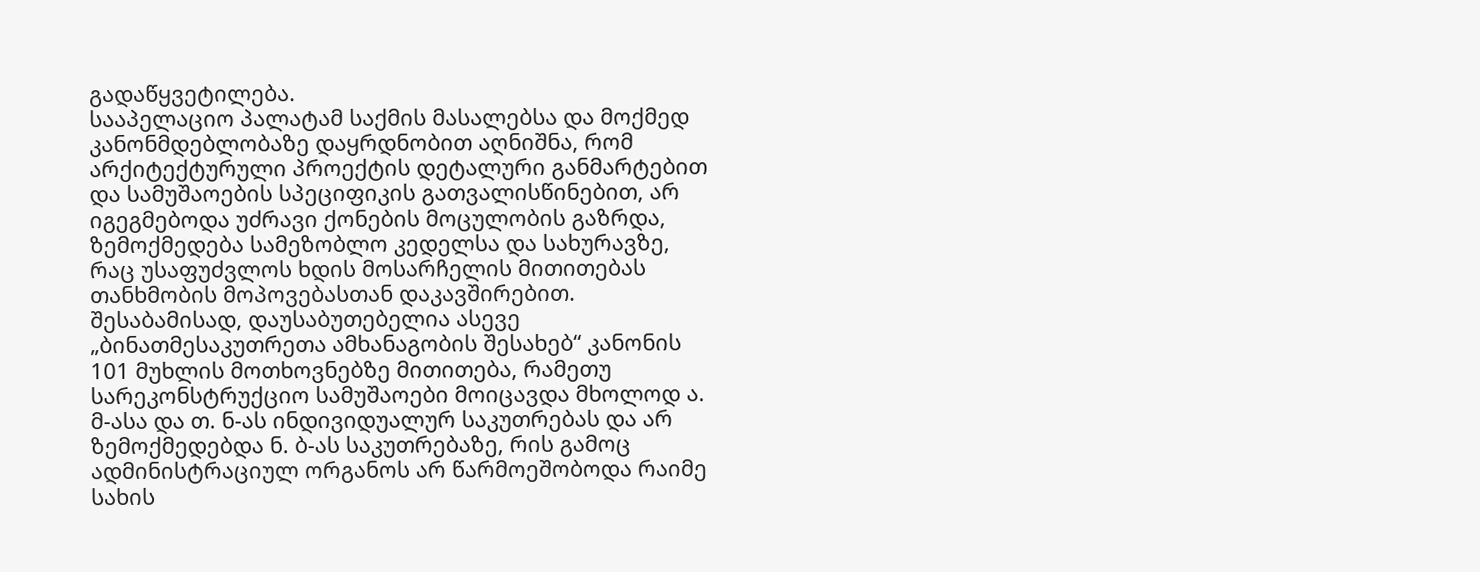გადაწყვეტილება.
სააპელაციო პალატამ საქმის მასალებსა და მოქმედ კანონმდებლობაზე დაყრდნობით აღნიშნა, რომ არქიტექტურული პროექტის დეტალური განმარტებით და სამუშაოების სპეციფიკის გათვალისწინებით, არ იგეგმებოდა უძრავი ქონების მოცულობის გაზრდა, ზემოქმედება სამეზობლო კედელსა და სახურავზე, რაც უსაფუძვლოს ხდის მოსარჩელის მითითებას თანხმობის მოპოვებასთან დაკავშირებით. შესაბამისად, დაუსაბუთებელია ასევე „ბინათმესაკუთრეთა ამხანაგობის შესახებ“ კანონის 101 მუხლის მოთხოვნებზე მითითება, რამეთუ სარეკონსტრუქციო სამუშაოები მოიცავდა მხოლოდ ა. მ-ასა და თ. ნ-ას ინდივიდუალურ საკუთრებას და არ ზემოქმედებდა ნ. ბ-ას საკუთრებაზე, რის გამოც ადმინისტრაციულ ორგანოს არ წარმოეშობოდა რაიმე სახის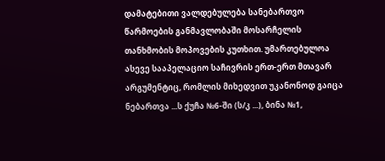დამატებითი ვალდებულება სანებართვო წარმოების განმავლობაში მოსარჩელის თანხმობის მოპოვების კუთხით. უმართებულოა ასევე სააპელაციო საჩივრის ერთ-ერთ მთავარ არგუმენტიც, რომლის მიხედვით უკანონოდ გაიცა ნებართვა ...ს ქუჩა №6-ში (ს/კ ...), ბინა №1,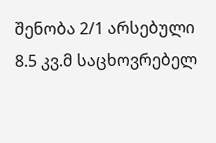შენობა 2/1 არსებული 8.5 კვ.მ საცხოვრებელ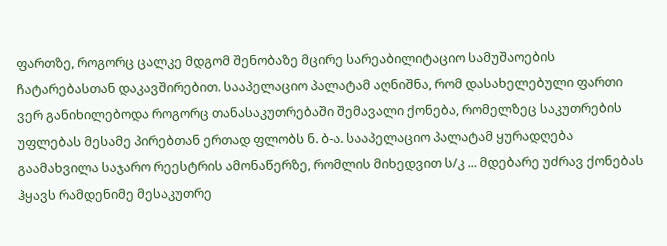ფართზე, როგორც ცალკე მდგომ შენობაზე მცირე სარეაბილიტაციო სამუშაოების ჩატარებასთან დაკავშირებით. სააპელაციო პალატამ აღნიშნა, რომ დასახელებული ფართი ვერ განიხილებოდა როგორც თანასაკუთრებაში შემავალი ქონება, რომელზეც საკუთრების უფლებას მესამე პირებთან ერთად ფლობს ნ. ბ-ა. სააპელაციო პალატამ ყურადღება გაამახვილა საჯარო რეესტრის ამონაწერზე, რომლის მიხედვით ს/კ ... მდებარე უძრავ ქონებას ჰყავს რამდენიმე მესაკუთრე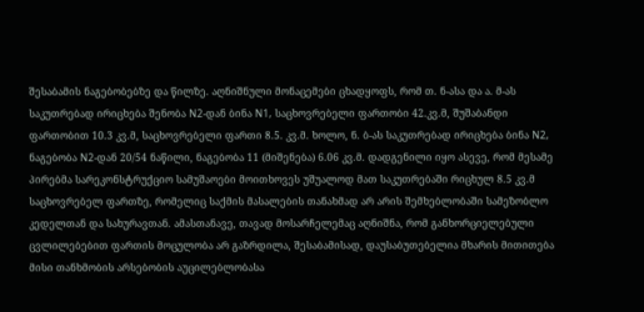შესაბამის ნაგებობებზე და წილზე. აღნიშნული მონაცემები ცხადყოფს, რომ თ. ნ-ასა და ა. მ-ას საკუთრებად ირიცხება შენობა N2-დან ბინა N1, საცხოვრებელი ფართობი 42.კვ.მ, შუშაბანდი ფართობით 10.3 კვ.მ, საცხოვრებელი ფართი 8.5. კვ.მ. ხოლო, ნ. ბ-ას საკუთრებად ირიცხება ბინა N2, ნაგებობა N2-დან 20/54 ნაწილი, ნაგებობა 11 (მიშენება) 6.06 კვ.მ. დადგენილი იყო ასევე, რომ მესამე პირებმა სარეკონსტრუქციო სამუშაოები მოითხოვეს უშუალოდ მათ საკუთრებაში რიცხულ 8.5 კვ.მ საცხოვრებელ ფართზე, რომელიც საქმის მასალების თანახმად არ არის შემხებლობაში სამეზობლო კედელთან და სახურავთან. ამასთანავე, თავად მოსარჩელემაც აღნიშნა, რომ განხორციელებული ცვლილებებით ფართის მოცულობა არ გაზრდილა, შესაბამისად, დაუსაბუთებელია მხარის მითითება მისი თანხმობის არსებობის აუცილებლობასა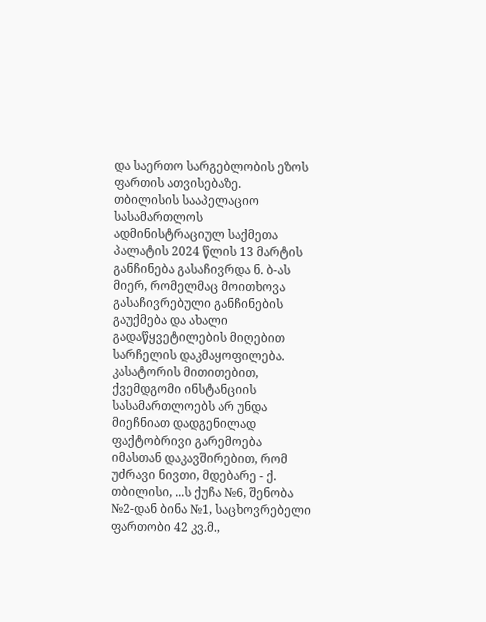და საერთო სარგებლობის ეზოს ფართის ათვისებაზე.
თბილისის სააპელაციო სასამართლოს ადმინისტრაციულ საქმეთა პალატის 2024 წლის 13 მარტის განჩინება გასაჩივრდა ნ. ბ-ას მიერ, რომელმაც მოითხოვა გასაჩივრებული განჩინების გაუქმება და ახალი გადაწყვეტილების მიღებით სარჩელის დაკმაყოფილება.
კასატორის მითითებით, ქვემდგომი ინსტანციის სასამართლოებს არ უნდა მიეჩნიათ დადგენილად ფაქტობრივი გარემოება იმასთან დაკავშირებით, რომ უძრავი ნივთი, მდებარე - ქ. თბილისი, ...ს ქუჩა №6, შენობა №2-დან ბინა №1, საცხოვრებელი ფართობი 42 კვ.მ.,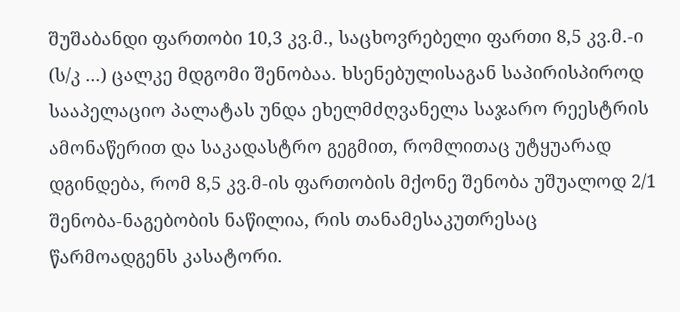შუშაბანდი ფართობი 10,3 კვ.მ., საცხოვრებელი ფართი 8,5 კვ.მ.-ი (ს/კ ...) ცალკე მდგომი შენობაა. ხსენებულისაგან საპირისპიროდ სააპელაციო პალატას უნდა ეხელმძღვანელა საჯარო რეესტრის ამონაწერით და საკადასტრო გეგმით, რომლითაც უტყუარად დგინდება, რომ 8,5 კვ.მ-ის ფართობის მქონე შენობა უშუალოდ 2/1 შენობა-ნაგებობის ნაწილია, რის თანამესაკუთრესაც წარმოადგენს კასატორი.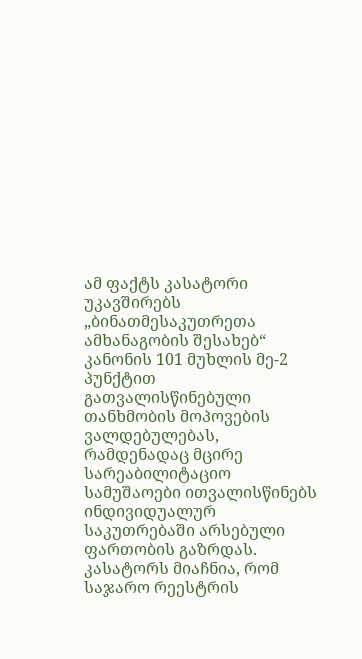ამ ფაქტს კასატორი უკავშირებს „ბინათმესაკუთრეთა ამხანაგობის შესახებ“ კანონის 101 მუხლის მე-2 პუნქტით გათვალისწინებული თანხმობის მოპოვების ვალდებულებას, რამდენადაც მცირე სარეაბილიტაციო სამუშაოები ითვალისწინებს ინდივიდუალურ საკუთრებაში არსებული ფართობის გაზრდას. კასატორს მიაჩნია, რომ საჯარო რეესტრის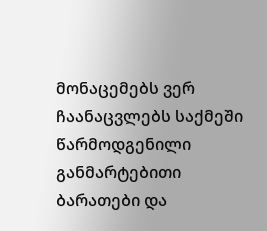მონაცემებს ვერ ჩაანაცვლებს საქმეში წარმოდგენილი განმარტებითი ბარათები და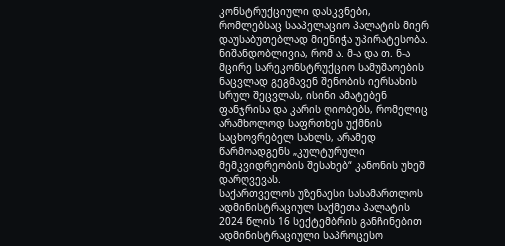კონსტრუქციული დასკვნები, რომლებსაც სააპელაციო პალატის მიერ დაუსაბუთებლად მიენიჭა უპირატესობა. ნიშანდობლივია, რომ ა. მ-ა და თ. ნ-ა მცირე სარეკონსტრუქციო სამუშაოების ნაცვლად გეგმავენ შენობის იერსახის სრულ შეცვლას, ისინი ამატებენ ფანჯრისა და კარის ღიობებს, რომელიც არამხოლოდ საფრთხეს უქმნის საცხოვრებელ სახლს, არამედ წარმოადგენს „კულტურული მემკვიდრეობის შესახებ“ კანონის უხეშ დარღვევას.
საქართველოს უზენაესი სასამართლოს ადმინისტრაციულ საქმეთა პალატის 2024 წლის 16 სექტემბრის განჩინებით ადმინისტრაციული საპროცესო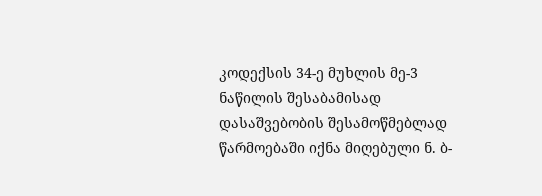კოდექსის 34-ე მუხლის მე-3 ნაწილის შესაბამისად დასაშვებობის შესამოწმებლად წარმოებაში იქნა მიღებული ნ. ბ-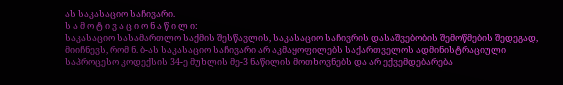ას საკასაციო საჩივარი.
ს ა მ ო ტ ი ვ ა ც ი ო ნ ა წ ი ლ ი:
საკასაციო სასამართლო საქმის შესწავლის, საკასაციო საჩივრის დასაშვებობის შემოწმების შედეგად, მიიჩნევს, რომ ნ. ბ-ას საკასაციო საჩივარი არ აკმაყოფილებს საქართველოს ადმინისტრაციული საპროცესო კოდექსის 34-ე მუხლის მე-3 ნაწილის მოთხოვნებს და არ ექვემდებარება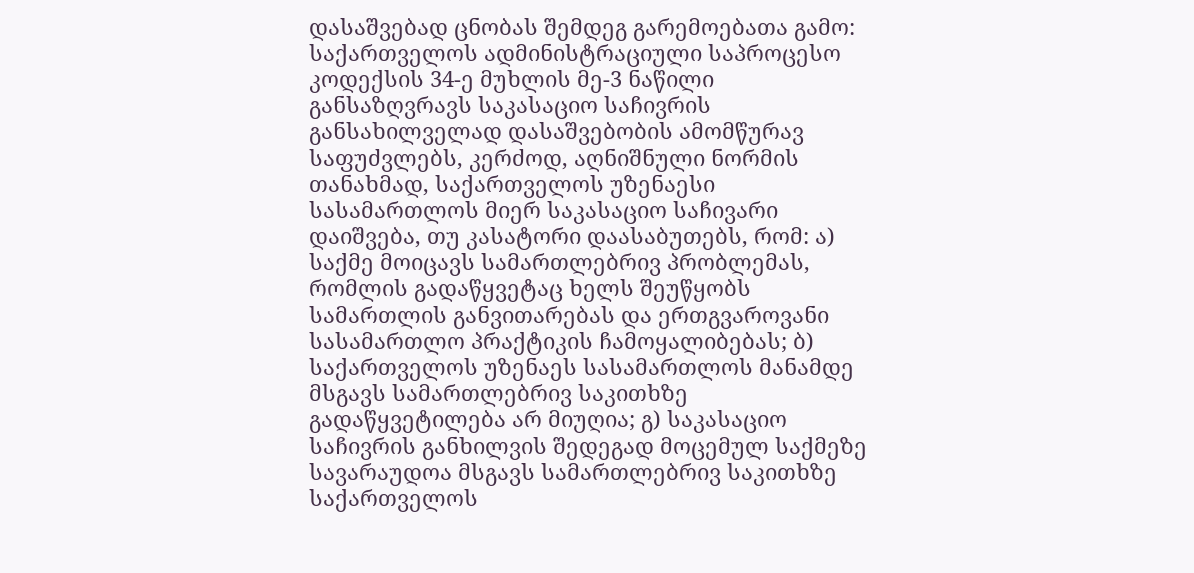დასაშვებად ცნობას შემდეგ გარემოებათა გამო:
საქართველოს ადმინისტრაციული საპროცესო კოდექსის 34-ე მუხლის მე-3 ნაწილი განსაზღვრავს საკასაციო საჩივრის განსახილველად დასაშვებობის ამომწურავ საფუძვლებს, კერძოდ, აღნიშნული ნორმის თანახმად, საქართველოს უზენაესი სასამართლოს მიერ საკასაციო საჩივარი დაიშვება, თუ კასატორი დაასაბუთებს, რომ: ა) საქმე მოიცავს სამართლებრივ პრობლემას, რომლის გადაწყვეტაც ხელს შეუწყობს სამართლის განვითარებას და ერთგვაროვანი სასამართლო პრაქტიკის ჩამოყალიბებას; ბ) საქართველოს უზენაეს სასამართლოს მანამდე მსგავს სამართლებრივ საკითხზე გადაწყვეტილება არ მიუღია; გ) საკასაციო საჩივრის განხილვის შედეგად მოცემულ საქმეზე სავარაუდოა მსგავს სამართლებრივ საკითხზე საქართველოს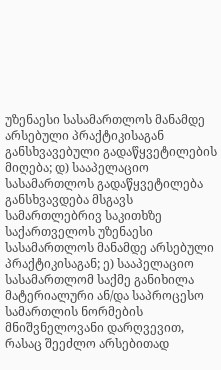უზენაესი სასამართლოს მანამდე არსებული პრაქტიკისაგან განსხვავებული გადაწყვეტილების მიღება; დ) სააპელაციო სასამართლოს გადაწყვეტილება განსხვავდება მსგავს სამართლებრივ საკითხზე საქართველოს უზენაესი სასამართლოს მანამდე არსებული პრაქტიკისაგან; ე) სააპელაციო სასამართლომ საქმე განიხილა მატერიალური ან/და საპროცესო სამართლის ნორმების მნიშვნელოვანი დარღვევით, რასაც შეეძლო არსებითად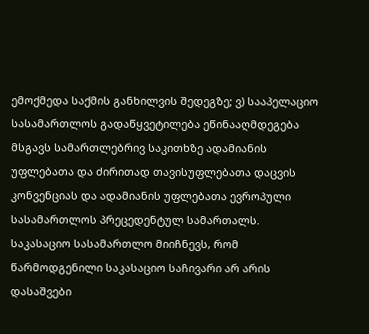ემოქმედა საქმის განხილვის შედეგზე; ვ) სააპელაციო სასამართლოს გადაწყვეტილება ეწინააღმდეგება მსგავს სამართლებრივ საკითხზე ადამიანის უფლებათა და ძირითად თავისუფლებათა დაცვის კონვენციას და ადამიანის უფლებათა ევროპული სასამართლოს პრეცედენტულ სამართალს.
საკასაციო სასამართლო მიიჩნევს, რომ წარმოდგენილი საკასაციო საჩივარი არ არის დასაშვები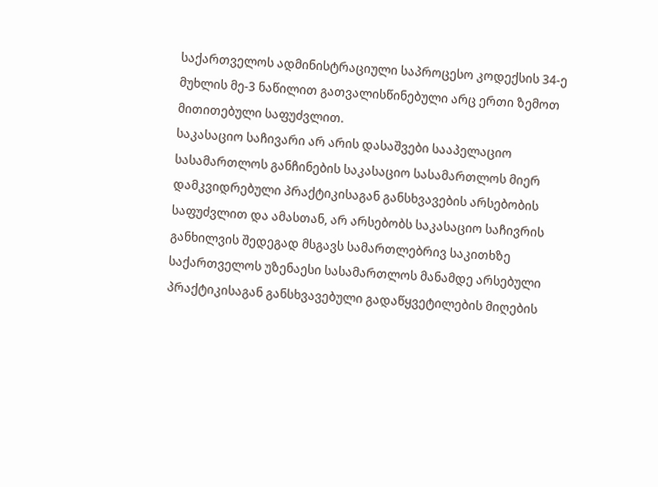საქართველოს ადმინისტრაციული საპროცესო კოდექსის 34-ე მუხლის მე-3 ნაწილით გათვალისწინებული არც ერთი ზემოთ მითითებული საფუძვლით.
საკასაციო საჩივარი არ არის დასაშვები სააპელაციო სასამართლოს განჩინების საკასაციო სასამართლოს მიერ დამკვიდრებული პრაქტიკისაგან განსხვავების არსებობის საფუძვლით და ამასთან, არ არსებობს საკასაციო საჩივრის განხილვის შედეგად მსგავს სამართლებრივ საკითხზე საქართველოს უზენაესი სასამართლოს მანამდე არსებული პრაქტიკისაგან განსხვავებული გადაწყვეტილების მიღების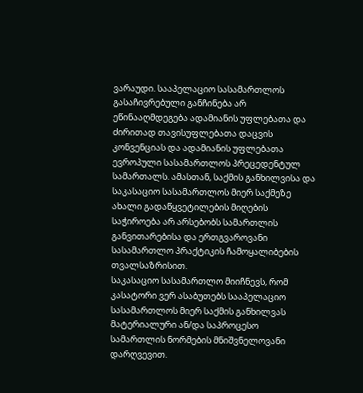ვარაუდი. სააპელაციო სასამართლოს გასაჩივრებული განჩინება არ ეწინააღმდეგება ადამიანის უფლებათა და ძირითად თავისუფლებათა დაცვის კონვენციას და ადამიანის უფლებათა ევროპული სასამართლოს პრეცედენტულ სამართალს. ამასთან, საქმის განხილვისა და საკასაციო სასამართლოს მიერ საქმეზე ახალი გადაწყვეტილების მიღების საჭიროება არ არსებობს სამართლის განვითარებისა და ერთგვაროვანი სასამართლო პრაქტიკის ჩამოყალიბების თვალსაზრისით.
საკასაციო სასამართლო მიიჩნევს, რომ კასატორი ვერ ასაბუთებს სააპელაციო სასამართლოს მიერ საქმის განხილვას მატერიალური ან/და საპროცესო სამართლის ნორმების მნიშვნელოვანი დარღვევით.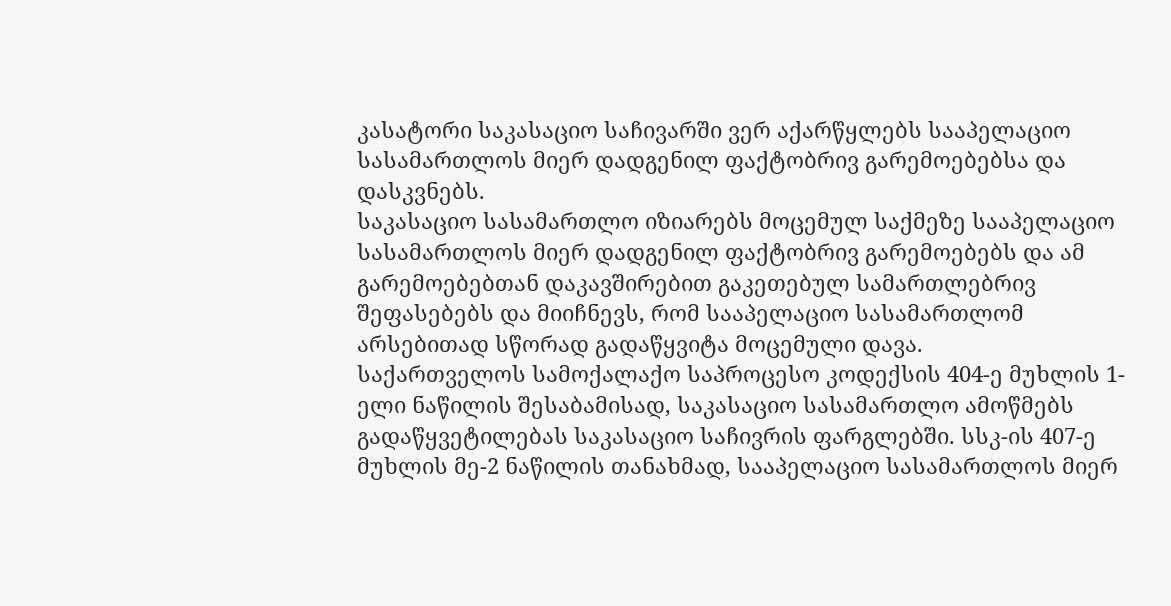კასატორი საკასაციო საჩივარში ვერ აქარწყლებს სააპელაციო სასამართლოს მიერ დადგენილ ფაქტობრივ გარემოებებსა და დასკვნებს.
საკასაციო სასამართლო იზიარებს მოცემულ საქმეზე სააპელაციო სასამართლოს მიერ დადგენილ ფაქტობრივ გარემოებებს და ამ გარემოებებთან დაკავშირებით გაკეთებულ სამართლებრივ შეფასებებს და მიიჩნევს, რომ სააპელაციო სასამართლომ არსებითად სწორად გადაწყვიტა მოცემული დავა.
საქართველოს სამოქალაქო საპროცესო კოდექსის 404-ე მუხლის 1-ელი ნაწილის შესაბამისად, საკასაციო სასამართლო ამოწმებს გადაწყვეტილებას საკასაციო საჩივრის ფარგლებში. სსკ-ის 407-ე მუხლის მე-2 ნაწილის თანახმად, სააპელაციო სასამართლოს მიერ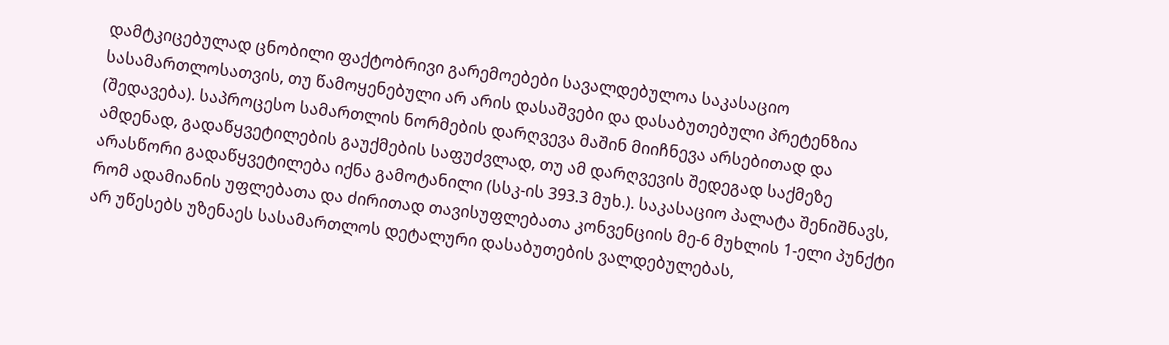დამტკიცებულად ცნობილი ფაქტობრივი გარემოებები სავალდებულოა საკასაციო სასამართლოსათვის, თუ წამოყენებული არ არის დასაშვები და დასაბუთებული პრეტენზია (შედავება). საპროცესო სამართლის ნორმების დარღვევა მაშინ მიიჩნევა არსებითად და ამდენად, გადაწყვეტილების გაუქმების საფუძვლად, თუ ამ დარღვევის შედეგად საქმეზე არასწორი გადაწყვეტილება იქნა გამოტანილი (სსკ-ის 393.3 მუხ.). საკასაციო პალატა შენიშნავს, რომ ადამიანის უფლებათა და ძირითად თავისუფლებათა კონვენციის მე-6 მუხლის 1-ელი პუნქტი არ უწესებს უზენაეს სასამართლოს დეტალური დასაბუთების ვალდებულებას,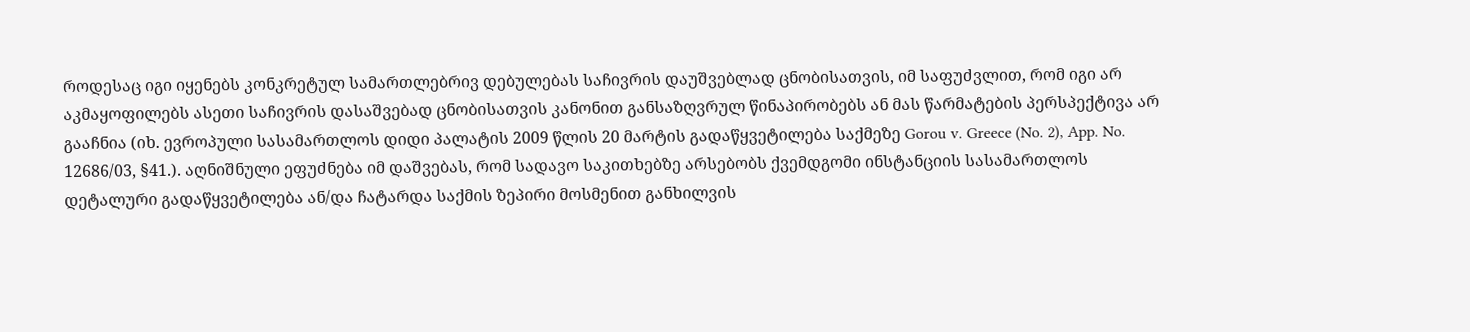როდესაც იგი იყენებს კონკრეტულ სამართლებრივ დებულებას საჩივრის დაუშვებლად ცნობისათვის, იმ საფუძვლით, რომ იგი არ აკმაყოფილებს ასეთი საჩივრის დასაშვებად ცნობისათვის კანონით განსაზღვრულ წინაპირობებს ან მას წარმატების პერსპექტივა არ გააჩნია (იხ. ევროპული სასამართლოს დიდი პალატის 2009 წლის 20 მარტის გადაწყვეტილება საქმეზე Gorou v. Greece (No. 2), App. No. 12686/03, §41.). აღნიშნული ეფუძნება იმ დაშვებას, რომ სადავო საკითხებზე არსებობს ქვემდგომი ინსტანციის სასამართლოს დეტალური გადაწყვეტილება ან/და ჩატარდა საქმის ზეპირი მოსმენით განხილვის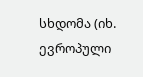სხდომა (იხ. ევროპული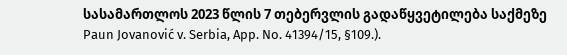სასამართლოს 2023 წლის 7 თებერვლის გადაწყვეტილება საქმეზე Paun Jovanović v. Serbia, App. No. 41394/15, §109.).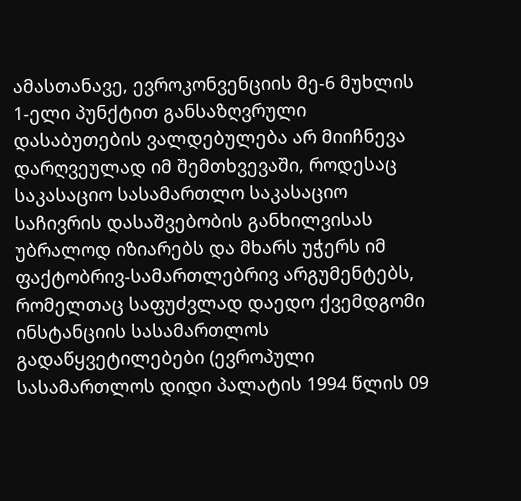ამასთანავე, ევროკონვენციის მე-6 მუხლის 1-ელი პუნქტით განსაზღვრული დასაბუთების ვალდებულება არ მიიჩნევა დარღვეულად იმ შემთხვევაში, როდესაც საკასაციო სასამართლო საკასაციო საჩივრის დასაშვებობის განხილვისას უბრალოდ იზიარებს და მხარს უჭერს იმ ფაქტობრივ-სამართლებრივ არგუმენტებს, რომელთაც საფუძვლად დაედო ქვემდგომი ინსტანციის სასამართლოს გადაწყვეტილებები (ევროპული სასამართლოს დიდი პალატის 1994 წლის 09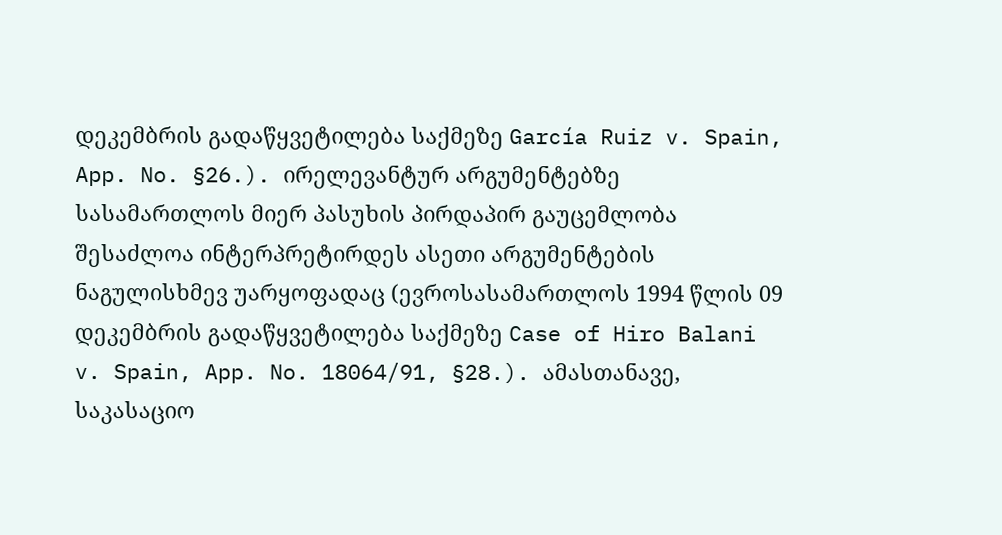დეკემბრის გადაწყვეტილება საქმეზე García Ruiz v. Spain, App. No. §26.). ირელევანტურ არგუმენტებზე სასამართლოს მიერ პასუხის პირდაპირ გაუცემლობა შესაძლოა ინტერპრეტირდეს ასეთი არგუმენტების ნაგულისხმევ უარყოფადაც (ევროსასამართლოს 1994 წლის 09 დეკემბრის გადაწყვეტილება საქმეზე Case of Hiro Balani v. Spain, App. No. 18064/91, §28.). ამასთანავე, საკასაციო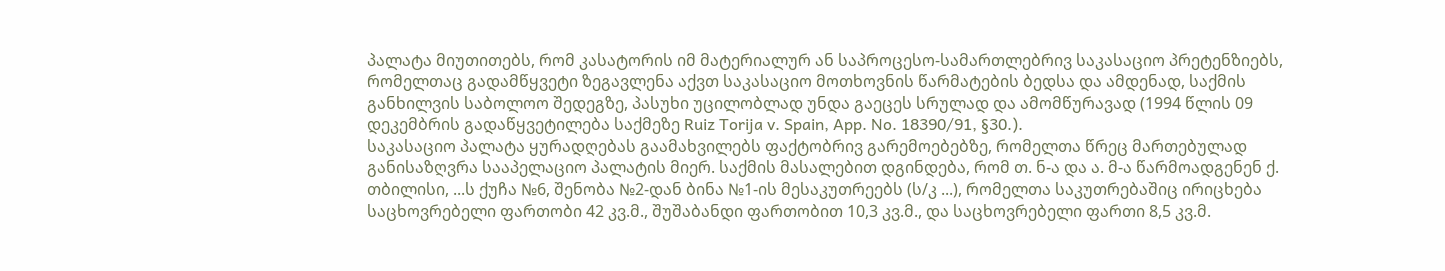პალატა მიუთითებს, რომ კასატორის იმ მატერიალურ ან საპროცესო-სამართლებრივ საკასაციო პრეტენზიებს, რომელთაც გადამწყვეტი ზეგავლენა აქვთ საკასაციო მოთხოვნის წარმატების ბედსა და ამდენად, საქმის განხილვის საბოლოო შედეგზე, პასუხი უცილობლად უნდა გაეცეს სრულად და ამომწურავად (1994 წლის 09 დეკემბრის გადაწყვეტილება საქმეზე Ruiz Torija v. Spain, App. No. 18390/91, §30.).
საკასაციო პალატა ყურადღებას გაამახვილებს ფაქტობრივ გარემოებებზე, რომელთა წრეც მართებულად განისაზღვრა სააპელაციო პალატის მიერ. საქმის მასალებით დგინდება, რომ თ. ნ-ა და ა. მ-ა წარმოადგენენ ქ. თბილისი, ...ს ქუჩა №6, შენობა №2-დან ბინა №1-ის მესაკუთრეებს (ს/კ ...), რომელთა საკუთრებაშიც ირიცხება საცხოვრებელი ფართობი 42 კვ.მ., შუშაბანდი ფართობით 10,3 კვ.მ., და საცხოვრებელი ფართი 8,5 კვ.მ.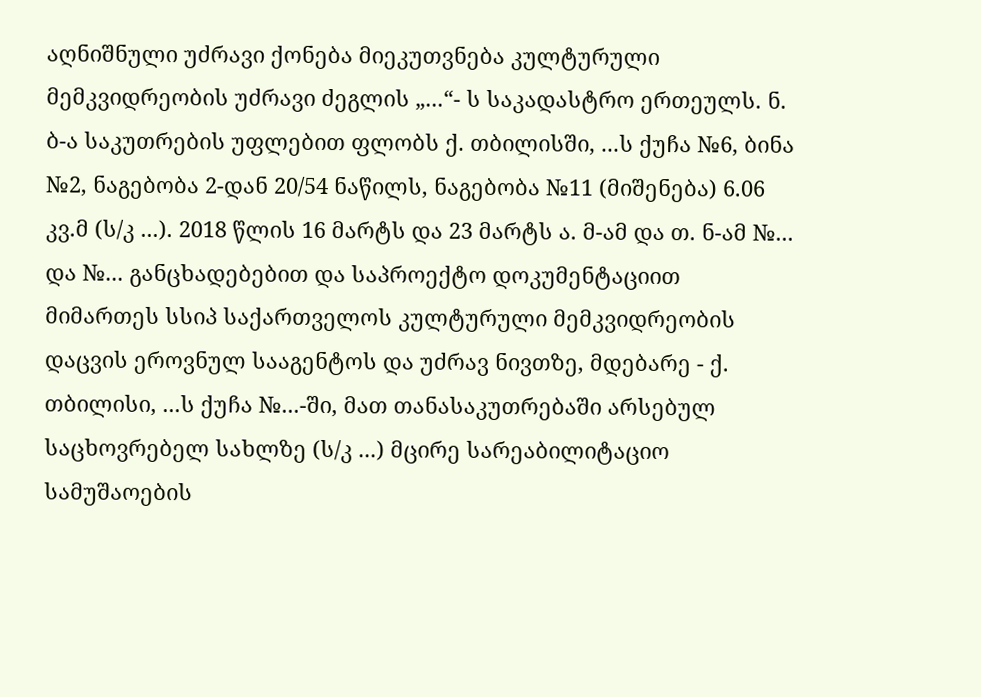აღნიშნული უძრავი ქონება მიეკუთვნება კულტურული მემკვიდრეობის უძრავი ძეგლის „...“- ს საკადასტრო ერთეულს. ნ. ბ-ა საკუთრების უფლებით ფლობს ქ. თბილისში, ...ს ქუჩა №6, ბინა №2, ნაგებობა 2-დან 20/54 ნაწილს, ნაგებობა №11 (მიშენება) 6.06 კვ.მ (ს/კ ...). 2018 წლის 16 მარტს და 23 მარტს ა. მ-ამ და თ. ნ-ამ №... და №... განცხადებებით და საპროექტო დოკუმენტაციით მიმართეს სსიპ საქართველოს კულტურული მემკვიდრეობის დაცვის ეროვნულ სააგენტოს და უძრავ ნივთზე, მდებარე - ქ. თბილისი, ...ს ქუჩა №...-ში, მათ თანასაკუთრებაში არსებულ საცხოვრებელ სახლზე (ს/კ ...) მცირე სარეაბილიტაციო სამუშაოების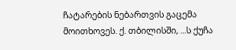ჩატარების ნებართვის გაცემა მოითხოვეს. ქ. თბილისში, ...ს ქუჩა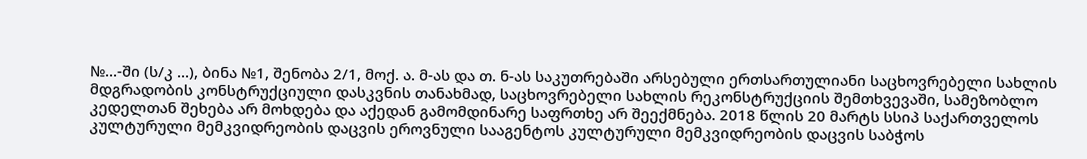№...-ში (ს/კ ...), ბინა №1, შენობა 2/1, მოქ. ა. მ-ას და თ. ნ-ას საკუთრებაში არსებული ერთსართულიანი საცხოვრებელი სახლის მდგრადობის კონსტრუქციული დასკვნის თანახმად, საცხოვრებელი სახლის რეკონსტრუქციის შემთხვევაში, სამეზობლო კედელთან შეხება არ მოხდება და აქედან გამომდინარე საფრთხე არ შეექმნება. 2018 წლის 20 მარტს სსიპ საქართველოს კულტურული მემკვიდრეობის დაცვის ეროვნული სააგენტოს კულტურული მემკვიდრეობის დაცვის საბჭოს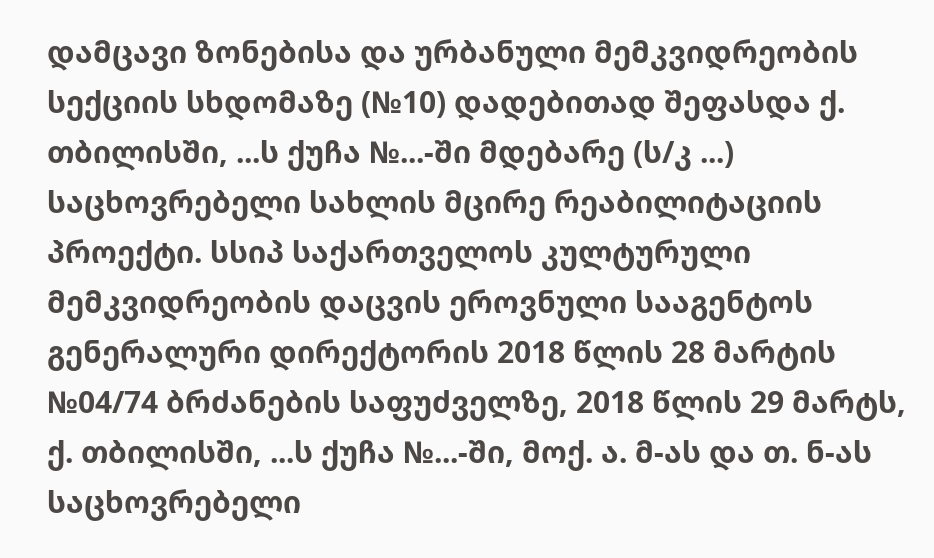დამცავი ზონებისა და ურბანული მემკვიდრეობის სექციის სხდომაზე (№10) დადებითად შეფასდა ქ. თბილისში, ...ს ქუჩა №...-ში მდებარე (ს/კ ...) საცხოვრებელი სახლის მცირე რეაბილიტაციის პროექტი. სსიპ საქართველოს კულტურული მემკვიდრეობის დაცვის ეროვნული სააგენტოს გენერალური დირექტორის 2018 წლის 28 მარტის №04/74 ბრძანების საფუძველზე, 2018 წლის 29 მარტს, ქ. თბილისში, ...ს ქუჩა №...-ში, მოქ. ა. მ-ას და თ. ნ-ას საცხოვრებელი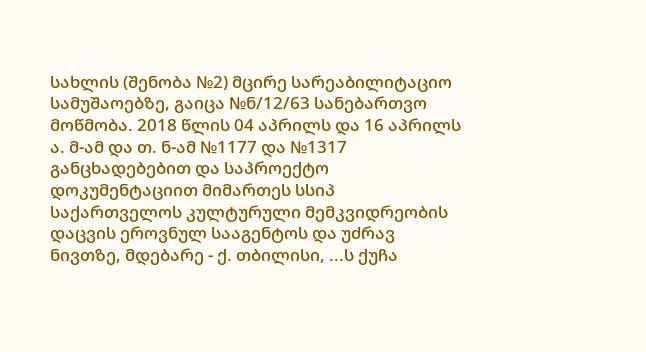სახლის (შენობა №2) მცირე სარეაბილიტაციო სამუშაოებზე, გაიცა №ნ/12/63 სანებართვო მოწმობა. 2018 წლის 04 აპრილს და 16 აპრილს ა. მ-ამ და თ. ნ-ამ №1177 და №1317 განცხადებებით და საპროექტო დოკუმენტაციით მიმართეს სსიპ საქართველოს კულტურული მემკვიდრეობის დაცვის ეროვნულ სააგენტოს და უძრავ ნივთზე, მდებარე - ქ. თბილისი, ...ს ქუჩა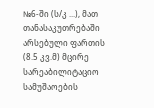№6-ში (ს/კ ...), მათ თანასაკუთრებაში არსებული ფართის (8.5 კვ.მ) მცირე სარეაბილიტაციო სამუშაოების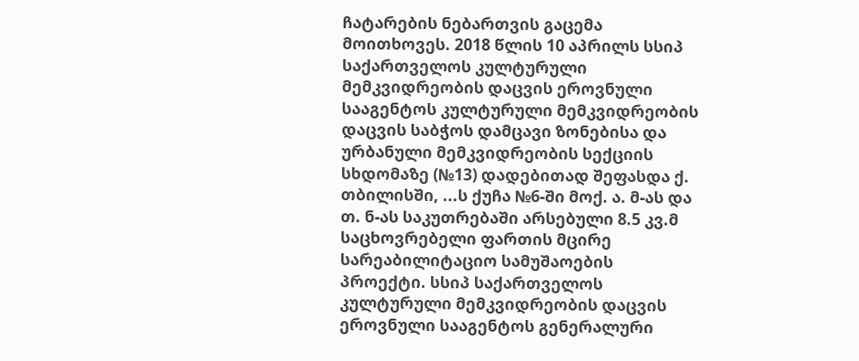ჩატარების ნებართვის გაცემა მოითხოვეს. 2018 წლის 10 აპრილს სსიპ საქართველოს კულტურული მემკვიდრეობის დაცვის ეროვნული სააგენტოს კულტურული მემკვიდრეობის დაცვის საბჭოს დამცავი ზონებისა და ურბანული მემკვიდრეობის სექციის სხდომაზე (№13) დადებითად შეფასდა ქ. თბილისში, ...ს ქუჩა №6-ში მოქ. ა. მ-ას და თ. ნ-ას საკუთრებაში არსებული 8.5 კვ.მ საცხოვრებელი ფართის მცირე სარეაბილიტაციო სამუშაოების პროექტი. სსიპ საქართველოს კულტურული მემკვიდრეობის დაცვის ეროვნული სააგენტოს გენერალური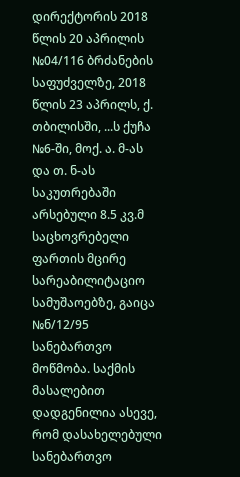დირექტორის 2018 წლის 20 აპრილის №04/116 ბრძანების საფუძველზე, 2018 წლის 23 აპრილს, ქ. თბილისში, ...ს ქუჩა №6-ში, მოქ. ა. მ-ას და თ. ნ-ას საკუთრებაში არსებული 8.5 კვ.მ საცხოვრებელი ფართის მცირე სარეაბილიტაციო სამუშაოებზე, გაიცა №ნ/12/95 სანებართვო მოწმობა. საქმის მასალებით დადგენილია ასევე, რომ დასახელებული სანებართვო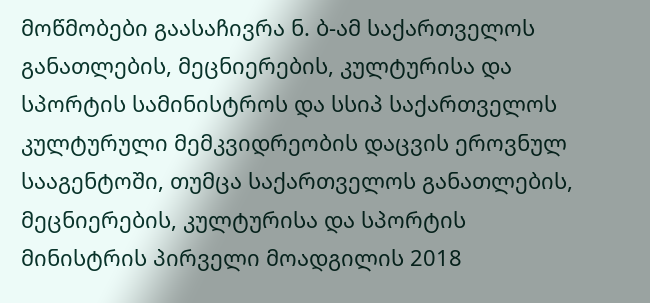მოწმობები გაასაჩივრა ნ. ბ-ამ საქართველოს განათლების, მეცნიერების, კულტურისა და სპორტის სამინისტროს და სსიპ საქართველოს კულტურული მემკვიდრეობის დაცვის ეროვნულ სააგენტოში, თუმცა საქართველოს განათლების, მეცნიერების, კულტურისა და სპორტის მინისტრის პირველი მოადგილის 2018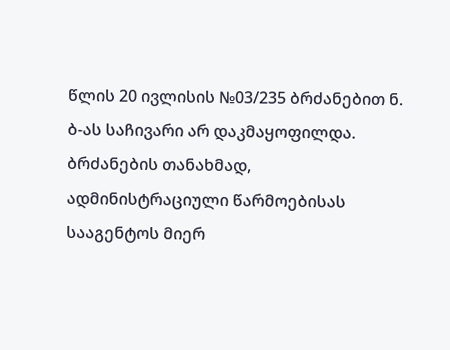წლის 20 ივლისის №03/235 ბრძანებით ნ. ბ-ას საჩივარი არ დაკმაყოფილდა. ბრძანების თანახმად, ადმინისტრაციული წარმოებისას სააგენტოს მიერ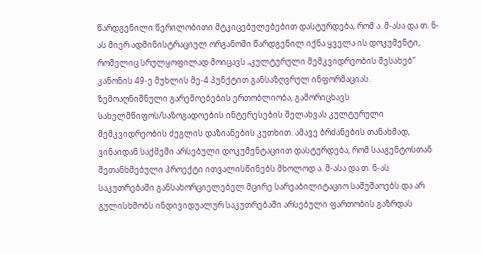წარდგენილი წერილობითი მტკიცებულებებით დასტურდება, რომ ა. მ-ასა და თ. ნ-ას მიერ ადმინისტრაციულ ორგანოში წარდგენილ იქნა ყველა ის დოკუმენტი, რომელიც სრულყოფილად მოიცავს „კულტურული მემკვიდრეობის შესახებ“ კანონის 49-ე მუხლის მე-4 პუნქტით განსაზღვრულ ინფორმაციას. ზემოაღნიშნული გარემოებების ერთობლიობა, გამორიცხავს სახელმწიფოს/საზოგადოების ინტერესების შელახვას კულტურული მემკვიდრეობის ძეგლის დაზიანების კუთხით. ამავე ბრძანების თანახმად, ვინაიდან საქმეში არსებული დოკუმენტაციით დასტურდება, რომ სააგენტოსთან შეთანხმებული პროექტი ითვალისწინებს მხოლოდ ა. მ-ასა და თ. ნ-ას საკუთრებაში განსახორციელებელ მცირე სარეაბილიტაციო სამუშაოებს და არ გულისხმობს ინდივიდუალურ საკუთრებაში არსებული ფართობის გაზრდას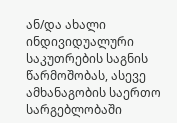ან/და ახალი ინდივიდუალური საკუთრების საგნის წარმოშობას, ასევე ამხანაგობის საერთო სარგებლობაში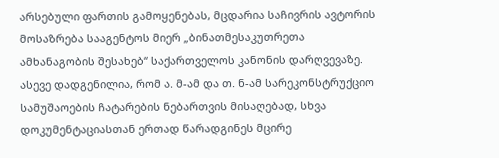არსებული ფართის გამოყენებას, მცდარია საჩივრის ავტორის მოსაზრება სააგენტოს მიერ „ბინათმესაკუთრეთა ამხანაგობის შესახებ“ საქართველოს კანონის დარღვევაზე.
ასევე დადგენილია, რომ ა. მ-ამ და თ. ნ-ამ სარეკონსტრუქციო სამუშაოების ჩატარების ნებართვის მისაღებად, სხვა დოკუმენტაციასთან ერთად წარადგინეს მცირე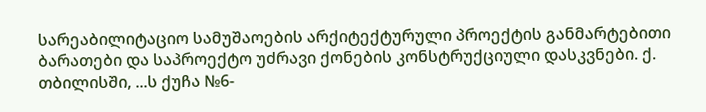სარეაბილიტაციო სამუშაოების არქიტექტურული პროექტის განმარტებითი ბარათები და საპროექტო უძრავი ქონების კონსტრუქციული დასკვნები. ქ. თბილისში, ...ს ქუჩა №6-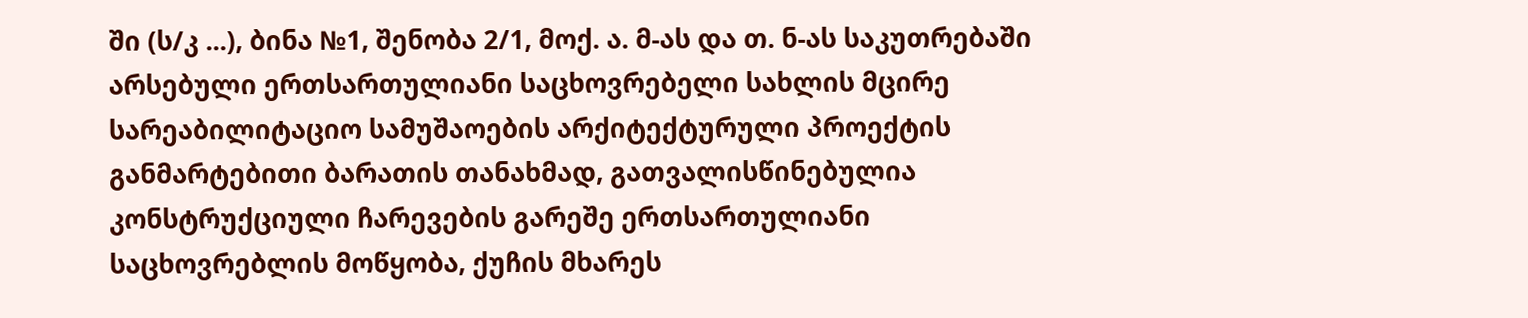ში (ს/კ ...), ბინა №1, შენობა 2/1, მოქ. ა. მ-ას და თ. ნ-ას საკუთრებაში არსებული ერთსართულიანი საცხოვრებელი სახლის მცირე სარეაბილიტაციო სამუშაოების არქიტექტურული პროექტის განმარტებითი ბარათის თანახმად, გათვალისწინებულია კონსტრუქციული ჩარევების გარეშე ერთსართულიანი საცხოვრებლის მოწყობა, ქუჩის მხარეს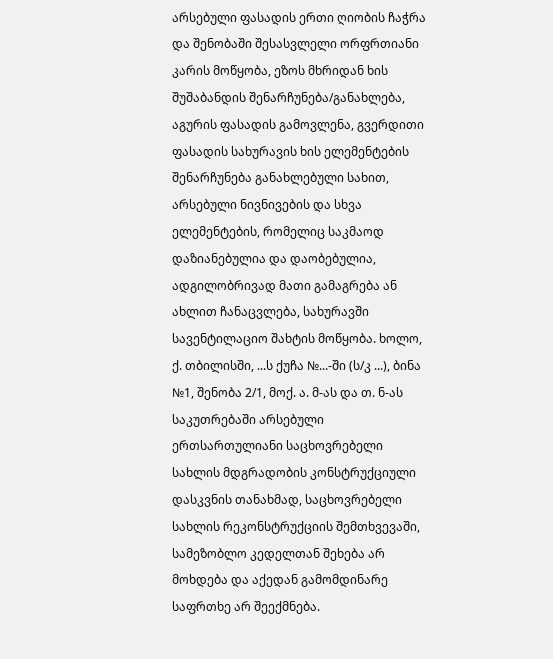არსებული ფასადის ერთი ღიობის ჩაჭრა და შენობაში შესასვლელი ორფრთიანი კარის მოწყობა, ეზოს მხრიდან ხის შუშაბანდის შენარჩუნება/განახლება, აგურის ფასადის გამოვლენა, გვერდითი ფასადის სახურავის ხის ელემენტების შენარჩუნება განახლებული სახით, არსებული ნივნივების და სხვა ელემენტების, რომელიც საკმაოდ დაზიანებულია და დაობებულია, ადგილობრივად მათი გამაგრება ან ახლით ჩანაცვლება, სახურავში სავენტილაციო შახტის მოწყობა. ხოლო, ქ. თბილისში, ...ს ქუჩა №...-ში (ს/კ ...), ბინა №1, შენობა 2/1, მოქ. ა. მ-ას და თ. ნ-ას საკუთრებაში არსებული ერთსართულიანი საცხოვრებელი სახლის მდგრადობის კონსტრუქციული დასკვნის თანახმად, საცხოვრებელი სახლის რეკონსტრუქციის შემთხვევაში, სამეზობლო კედელთან შეხება არ მოხდება და აქედან გამომდინარე საფრთხე არ შეექმნება.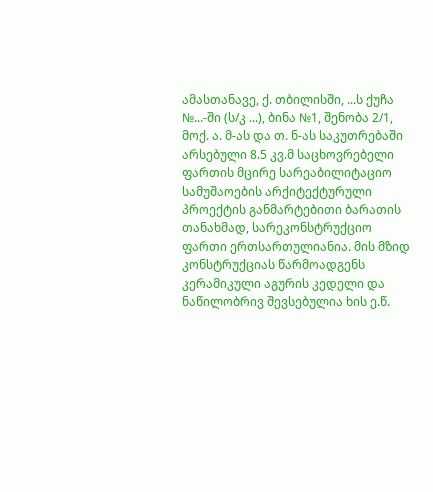ამასთანავე, ქ. თბილისში, ...ს ქუჩა №...-ში (ს/კ ...), ბინა №1, შენობა 2/1, მოქ. ა. მ-ას და თ. ნ-ას საკუთრებაში არსებული 8.5 კვ.მ საცხოვრებელი ფართის მცირე სარეაბილიტაციო სამუშაოების არქიტექტურული პროექტის განმარტებითი ბარათის თანახმად, სარეკონსტრუქციო ფართი ერთსართულიანია. მის მზიდ კონსტრუქციას წარმოადგენს კერამიკული აგურის კედელი და ნაწილობრივ შევსებულია ხის ე.წ.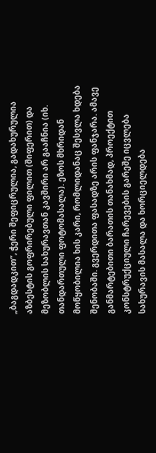„ბაგდადკით“, ჭერი შეფიცრულია, გადახურულია აზბესტის გოფრირებული ფილით (შიფერით) და მეზობლის სახურავთან კავშირი არ გააჩნია (იხ. თანდართული ფოტომასალა). ეზოს მხრიდან მოწყობილია ხის კარი, რომლიდანაც შესვლა ხდება შენობაში. გვერდითა ფასადზე არის ფანჯარა. ამავე განმარტებითი ბარათის თანახმად, პროექტით კონსტრუქციული ჩარევების გარეშე იცვლება სახურავის მასალა და ხორციელდება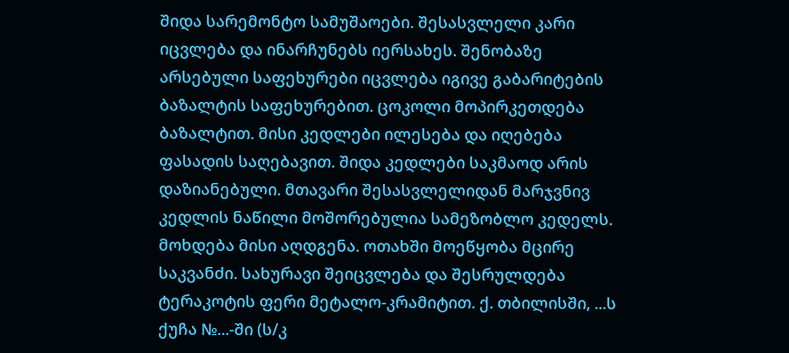შიდა სარემონტო სამუშაოები. შესასვლელი კარი იცვლება და ინარჩუნებს იერსახეს. შენობაზე არსებული საფეხურები იცვლება იგივე გაბარიტების ბაზალტის საფეხურებით. ცოკოლი მოპირკეთდება ბაზალტით. მისი კედლები ილესება და იღებება ფასადის საღებავით. შიდა კედლები საკმაოდ არის დაზიანებული. მთავარი შესასვლელიდან მარჯვნივ კედლის ნაწილი მოშორებულია სამეზობლო კედელს. მოხდება მისი აღდგენა. ოთახში მოეწყობა მცირე საკვანძი. სახურავი შეიცვლება და შესრულდება ტერაკოტის ფერი მეტალო-კრამიტით. ქ. თბილისში, ...ს ქუჩა №...-ში (ს/კ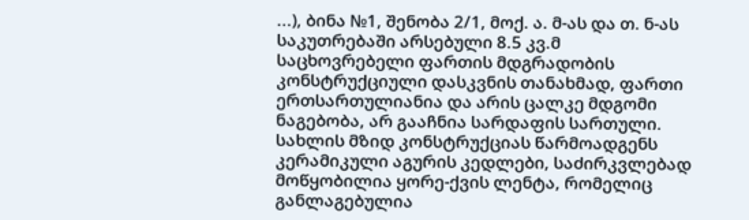...), ბინა №1, შენობა 2/1, მოქ. ა. მ-ას და თ. ნ-ას საკუთრებაში არსებული 8.5 კვ.მ საცხოვრებელი ფართის მდგრადობის კონსტრუქციული დასკვნის თანახმად, ფართი ერთსართულიანია და არის ცალკე მდგომი ნაგებობა, არ გააჩნია სარდაფის სართული. სახლის მზიდ კონსტრუქციას წარმოადგენს კერამიკული აგურის კედლები, საძირკვლებად მოწყობილია ყორე-ქვის ლენტა, რომელიც განლაგებულია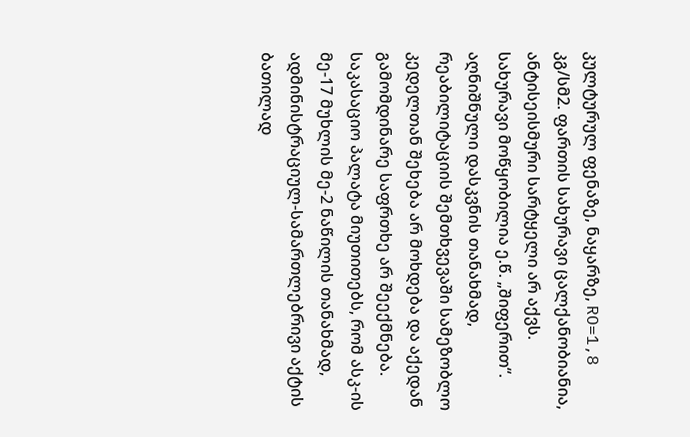კულტურულ ფენაზე, ნაყარზე, RO=1,8 კგ/სმ2. ფართის სახურავი ცალქანობიანია, ანტისეისმური სარტყელი არ აქვს. სახურავი მოწყობილია ე.წ. „შიფერით“. აღნიშნული დასკვნის თანახმად, რეაბილიტაციის შემთხვევაში სამეზობლო კედელთან შეხება არ მოხდება და აქედან გამომდინარე საფრთხე არ შეექმნება.
საკასაციო პალატა მიუთითებს, რომ ასკ-ის მე-17 მუხლის მე-2 ნაწილის თანახმად, ადმინისტრაციულ-სამართლებრივი აქტის ბათილად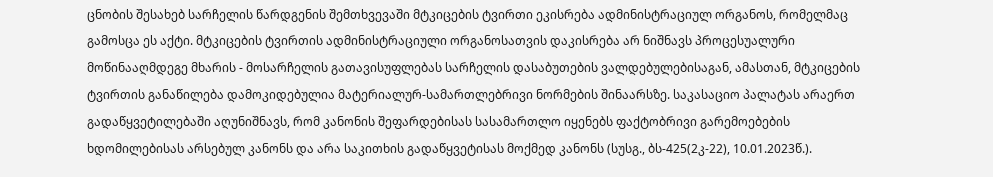ცნობის შესახებ სარჩელის წარდგენის შემთხვევაში მტკიცების ტვირთი ეკისრება ადმინისტრაციულ ორგანოს, რომელმაც გამოსცა ეს აქტი. მტკიცების ტვირთის ადმინისტრაციული ორგანოსათვის დაკისრება არ ნიშნავს პროცესუალური მოწინააღმდეგე მხარის - მოსარჩელის გათავისუფლებას სარჩელის დასაბუთების ვალდებულებისაგან, ამასთან, მტკიცების ტვირთის განაწილება დამოკიდებულია მატერიალურ-სამართლებრივი ნორმების შინაარსზე. საკასაციო პალატას არაერთ გადაწყვეტილებაში აღუნიშნავს, რომ კანონის შეფარდებისას სასამართლო იყენებს ფაქტობრივი გარემოებების ხდომილებისას არსებულ კანონს და არა საკითხის გადაწყვეტისას მოქმედ კანონს (სუსგ., ბს-425(2კ-22), 10.01.2023წ.).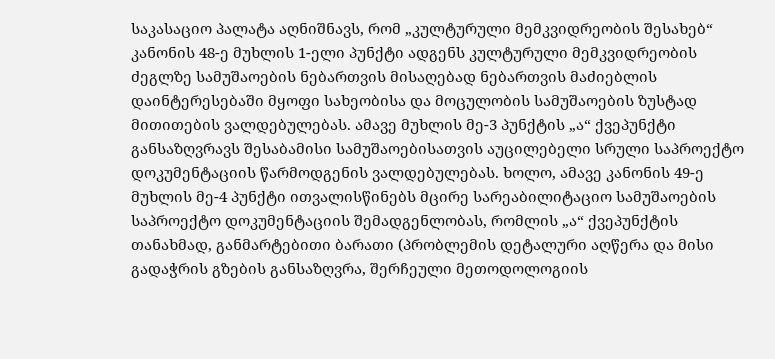საკასაციო პალატა აღნიშნავს, რომ „კულტურული მემკვიდრეობის შესახებ“ კანონის 48-ე მუხლის 1-ელი პუნქტი ადგენს კულტურული მემკვიდრეობის ძეგლზე სამუშაოების ნებართვის მისაღებად ნებართვის მაძიებლის დაინტერესებაში მყოფი სახეობისა და მოცულობის სამუშაოების ზუსტად მითითების ვალდებულებას. ამავე მუხლის მე-3 პუნქტის „ა“ ქვეპუნქტი განსაზღვრავს შესაბამისი სამუშაოებისათვის აუცილებელი სრული საპროექტო დოკუმენტაციის წარმოდგენის ვალდებულებას. ხოლო, ამავე კანონის 49-ე მუხლის მე-4 პუნქტი ითვალისწინებს მცირე სარეაბილიტაციო სამუშაოების საპროექტო დოკუმენტაციის შემადგენლობას, რომლის „ა“ ქვეპუნქტის თანახმად, განმარტებითი ბარათი (პრობლემის დეტალური აღწერა და მისი გადაჭრის გზების განსაზღვრა, შერჩეული მეთოდოლოგიის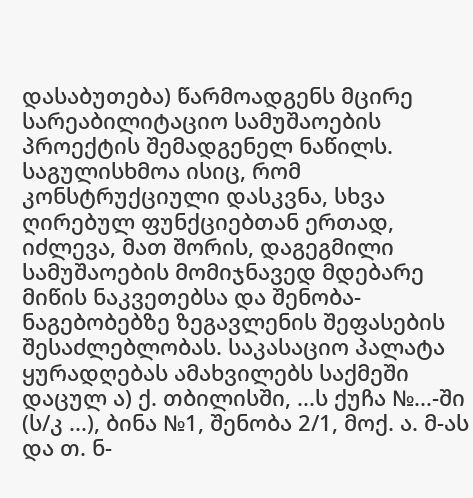დასაბუთება) წარმოადგენს მცირე სარეაბილიტაციო სამუშაოების პროექტის შემადგენელ ნაწილს. საგულისხმოა ისიც, რომ კონსტრუქციული დასკვნა, სხვა ღირებულ ფუნქციებთან ერთად, იძლევა, მათ შორის, დაგეგმილი სამუშაოების მომიჯნავედ მდებარე მიწის ნაკვეთებსა და შენობა-ნაგებობებზე ზეგავლენის შეფასების შესაძლებლობას. საკასაციო პალატა ყურადღებას ამახვილებს საქმეში დაცულ ა) ქ. თბილისში, ...ს ქუჩა №...-ში (ს/კ ...), ბინა №1, შენობა 2/1, მოქ. ა. მ-ას და თ. ნ-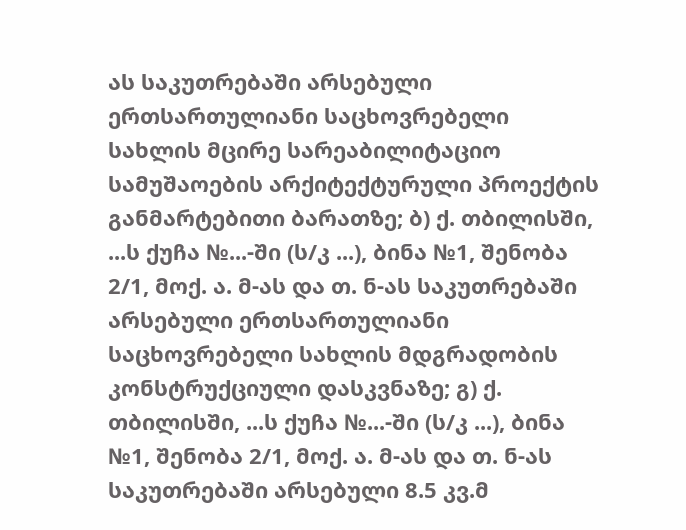ას საკუთრებაში არსებული ერთსართულიანი საცხოვრებელი სახლის მცირე სარეაბილიტაციო სამუშაოების არქიტექტურული პროექტის განმარტებითი ბარათზე; ბ) ქ. თბილისში, ...ს ქუჩა №...-ში (ს/კ ...), ბინა №1, შენობა 2/1, მოქ. ა. მ-ას და თ. ნ-ას საკუთრებაში არსებული ერთსართულიანი საცხოვრებელი სახლის მდგრადობის კონსტრუქციული დასკვნაზე; გ) ქ. თბილისში, ...ს ქუჩა №...-ში (ს/კ ...), ბინა №1, შენობა 2/1, მოქ. ა. მ-ას და თ. ნ-ას საკუთრებაში არსებული 8.5 კვ.მ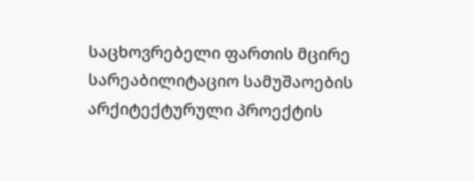საცხოვრებელი ფართის მცირე სარეაბილიტაციო სამუშაოების არქიტექტურული პროექტის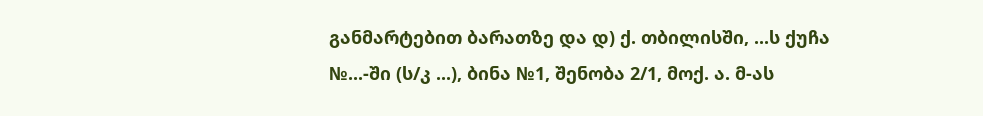განმარტებით ბარათზე და დ) ქ. თბილისში, ...ს ქუჩა №...-ში (ს/კ ...), ბინა №1, შენობა 2/1, მოქ. ა. მ-ას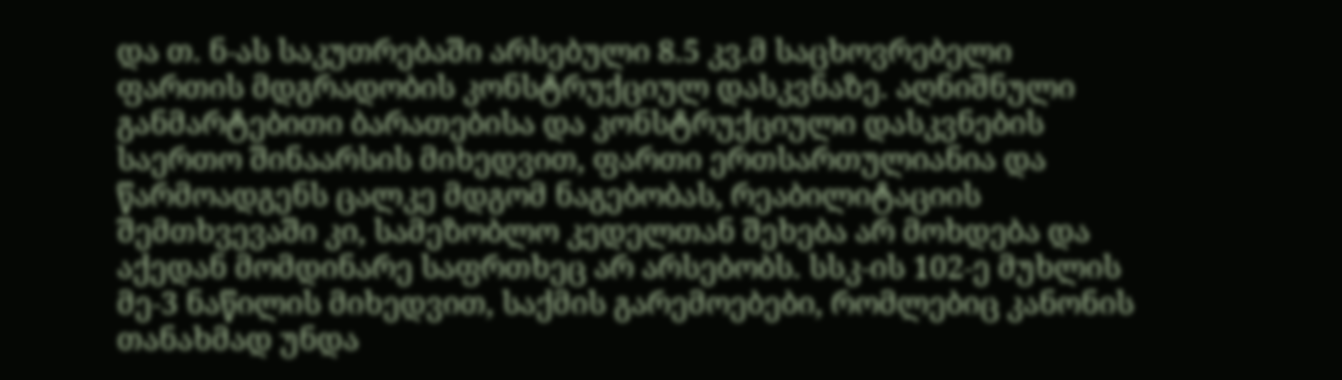და თ. ნ-ას საკუთრებაში არსებული 8.5 კვ.მ საცხოვრებელი ფართის მდგრადობის კონსტრუქციულ დასკვნაზე. აღნიშნული განმარტებითი ბარათებისა და კონსტრუქციული დასკვნების საერთო შინაარსის მიხედვით, ფართი ერთსართულიანია და წარმოადგენს ცალკე მდგომ ნაგებობას, რეაბილიტაციის შემთხვევაში კი, სამეზობლო კედელთან შეხება არ მოხდება და აქედან მომდინარე საფრთხეც არ არსებობს. სსკ-ის 102-ე მუხლის მე-3 ნაწილის მიხედვით, საქმის გარემოებები, რომლებიც კანონის თანახმად უნდა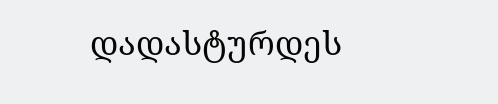დადასტურდეს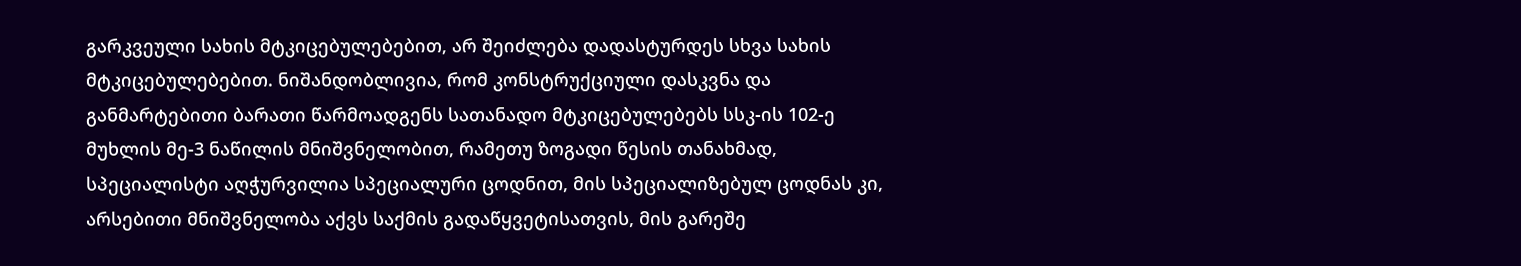გარკვეული სახის მტკიცებულებებით, არ შეიძლება დადასტურდეს სხვა სახის მტკიცებულებებით. ნიშანდობლივია, რომ კონსტრუქციული დასკვნა და განმარტებითი ბარათი წარმოადგენს სათანადო მტკიცებულებებს სსკ-ის 102-ე მუხლის მე-3 ნაწილის მნიშვნელობით, რამეთუ ზოგადი წესის თანახმად, სპეციალისტი აღჭურვილია სპეციალური ცოდნით, მის სპეციალიზებულ ცოდნას კი, არსებითი მნიშვნელობა აქვს საქმის გადაწყვეტისათვის, მის გარეშე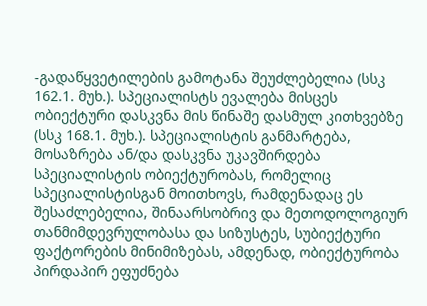-გადაწყვეტილების გამოტანა შეუძლებელია (სსკ 162.1. მუხ.). სპეციალისტს ევალება მისცეს ობიექტური დასკვნა მის წინაშე დასმულ კითხვებზე (სსკ 168.1. მუხ.). სპეციალისტის განმარტება, მოსაზრება ან/და დასკვნა უკავშირდება სპეციალისტის ობიექტურობას, რომელიც სპეციალისტისგან მოითხოვს, რამდენადაც ეს შესაძლებელია, შინაარსობრივ და მეთოდოლოგიურ თანმიმდევრულობასა და სიზუსტეს, სუბიექტური ფაქტორების მინიმიზებას, ამდენად, ობიექტურობა პირდაპირ ეფუძნება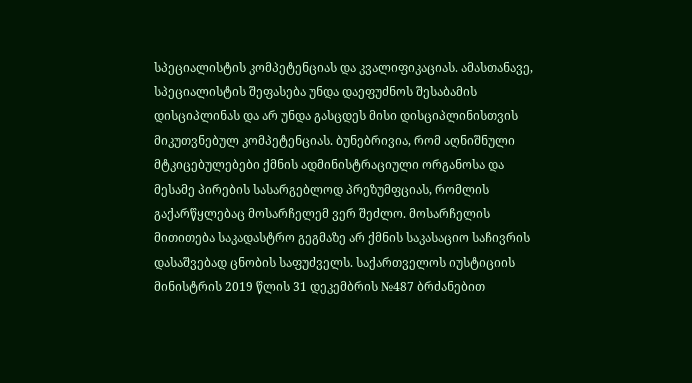სპეციალისტის კომპეტენციას და კვალიფიკაციას. ამასთანავე, სპეციალისტის შეფასება უნდა დაეფუძნოს შესაბამის დისციპლინას და არ უნდა გასცდეს მისი დისციპლინისთვის მიკუთვნებულ კომპეტენციას. ბუნებრივია, რომ აღნიშნული მტკიცებულებები ქმნის ადმინისტრაციული ორგანოსა და მესამე პირების სასარგებლოდ პრეზუმფციას, რომლის გაქარწყლებაც მოსარჩელემ ვერ შეძლო. მოსარჩელის მითითება საკადასტრო გეგმაზე არ ქმნის საკასაციო საჩივრის დასაშვებად ცნობის საფუძველს. საქართველოს იუსტიციის მინისტრის 2019 წლის 31 დეკემბრის №487 ბრძანებით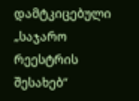დამტკიცებული „საჯარო რეესტრის შესახებ“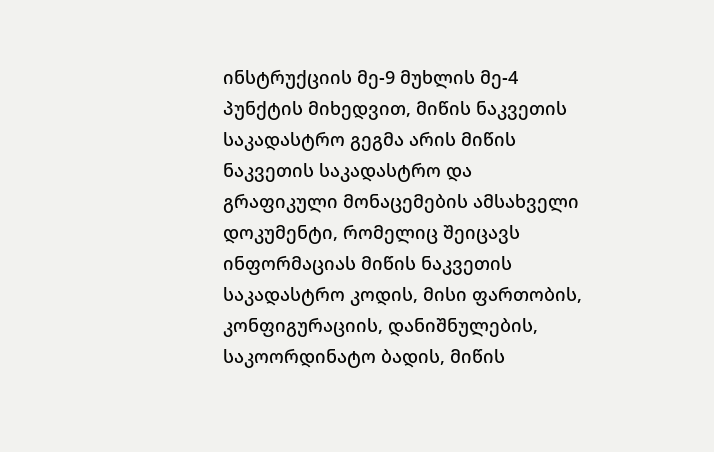ინსტრუქციის მე-9 მუხლის მე-4 პუნქტის მიხედვით, მიწის ნაკვეთის საკადასტრო გეგმა არის მიწის ნაკვეთის საკადასტრო და გრაფიკული მონაცემების ამსახველი დოკუმენტი, რომელიც შეიცავს ინფორმაციას მიწის ნაკვეთის საკადასტრო კოდის, მისი ფართობის, კონფიგურაციის, დანიშნულების, საკოორდინატო ბადის, მიწის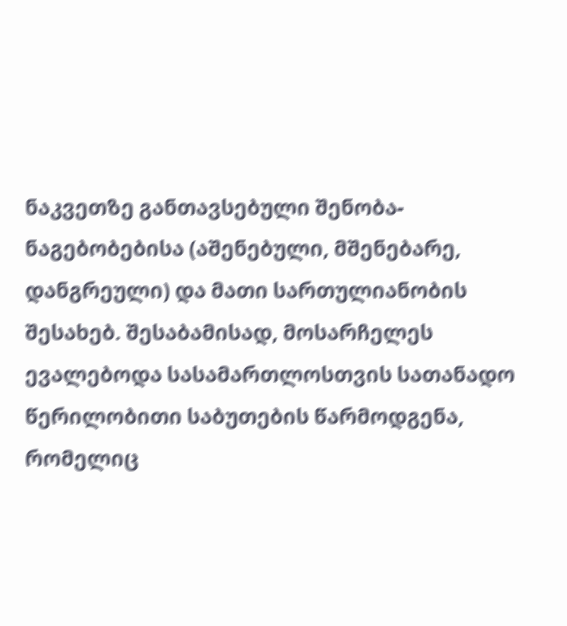ნაკვეთზე განთავსებული შენობა-ნაგებობებისა (აშენებული, მშენებარე, დანგრეული) და მათი სართულიანობის შესახებ. შესაბამისად, მოსარჩელეს ევალებოდა სასამართლოსთვის სათანადო წერილობითი საბუთების წარმოდგენა, რომელიც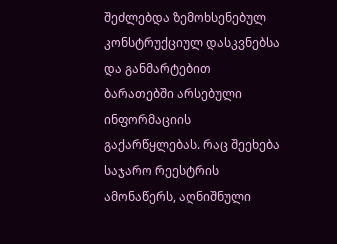შეძლებდა ზემოხსენებულ კონსტრუქციულ დასკვნებსა და განმარტებით ბარათებში არსებული ინფორმაციის გაქარწყლებას. რაც შეეხება საჯარო რეესტრის ამონაწერს, აღნიშნული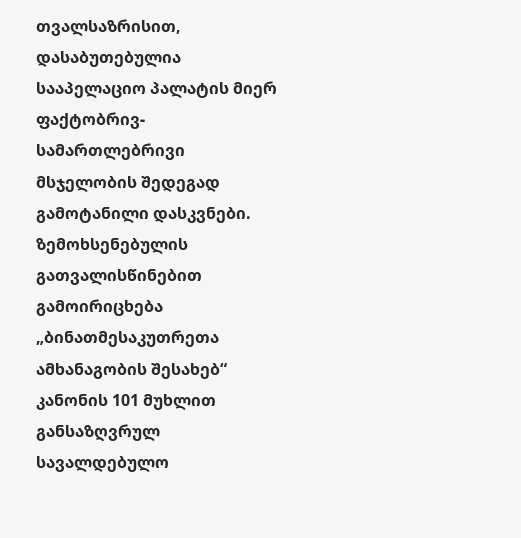თვალსაზრისით, დასაბუთებულია სააპელაციო პალატის მიერ ფაქტობრივ-სამართლებრივი მსჯელობის შედეგად გამოტანილი დასკვნები. ზემოხსენებულის გათვალისწინებით გამოირიცხება „ბინათმესაკუთრეთა ამხანაგობის შესახებ“ კანონის 101 მუხლით განსაზღვრულ სავალდებულო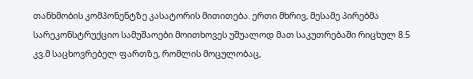თანხმობის კომპონენტზე კასატორის მითითება. ერთი მხრივ, მესამე პირებმა სარეკონსტრუქციო სამუშაოები მოითხოვეს უშუალოდ მათ საკუთრებაში რიცხულ 8.5 კვ.მ საცხოვრებელ ფართზე, რომლის მოცულობაც,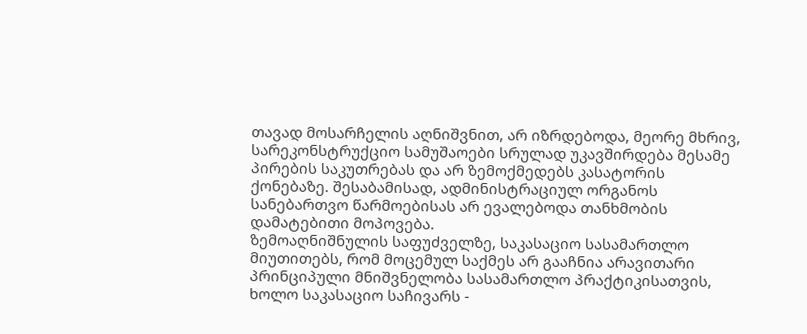თავად მოსარჩელის აღნიშვნით, არ იზრდებოდა, მეორე მხრივ, სარეკონსტრუქციო სამუშაოები სრულად უკავშირდება მესამე პირების საკუთრებას და არ ზემოქმედებს კასატორის ქონებაზე. შესაბამისად, ადმინისტრაციულ ორგანოს სანებართვო წარმოებისას არ ევალებოდა თანხმობის დამატებითი მოპოვება.
ზემოაღნიშნულის საფუძველზე, საკასაციო სასამართლო მიუთითებს, რომ მოცემულ საქმეს არ გააჩნია არავითარი პრინციპული მნიშვნელობა სასამართლო პრაქტიკისათვის, ხოლო საკასაციო საჩივარს -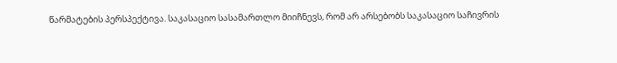წარმატების პერსპექტივა. საკასაციო სასამართლო მიიჩნევს, რომ არ არსებობს საკასაციო საჩივრის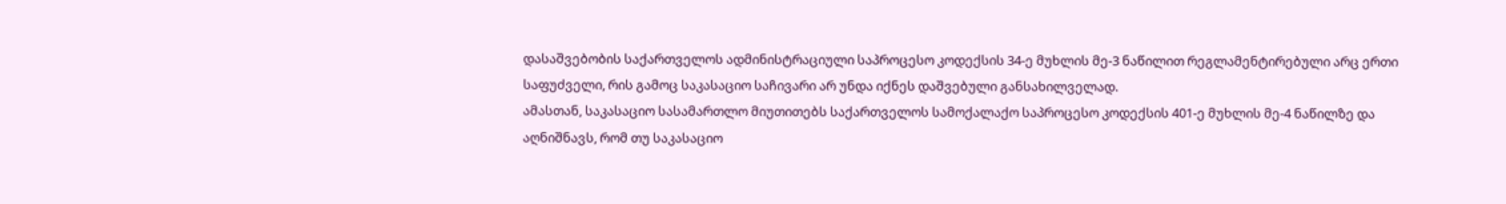დასაშვებობის საქართველოს ადმინისტრაციული საპროცესო კოდექსის 34-ე მუხლის მე-3 ნაწილით რეგლამენტირებული არც ერთი საფუძველი, რის გამოც საკასაციო საჩივარი არ უნდა იქნეს დაშვებული განსახილველად.
ამასთან, საკასაციო სასამართლო მიუთითებს საქართველოს სამოქალაქო საპროცესო კოდექსის 401-ე მუხლის მე-4 ნაწილზე და აღნიშნავს, რომ თუ საკასაციო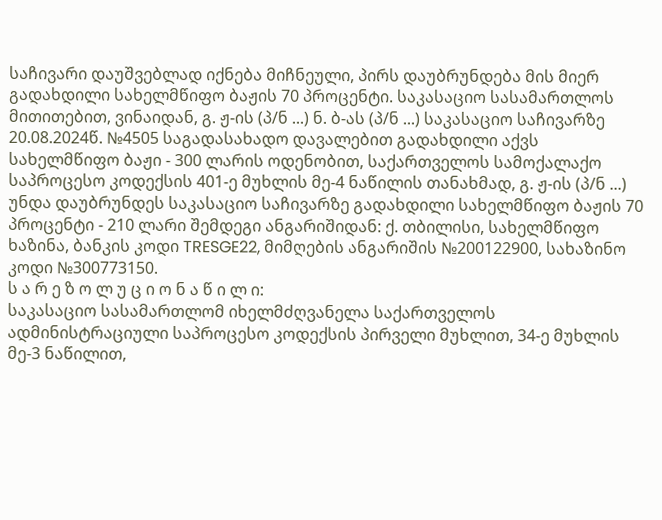საჩივარი დაუშვებლად იქნება მიჩნეული, პირს დაუბრუნდება მის მიერ გადახდილი სახელმწიფო ბაჟის 70 პროცენტი. საკასაციო სასამართლოს მითითებით, ვინაიდან, გ. ჟ-ის (პ/ნ ...) ნ. ბ-ას (პ/ნ ...) საკასაციო საჩივარზე 20.08.2024წ. №4505 საგადასახადო დავალებით გადახდილი აქვს სახელმწიფო ბაჟი - 300 ლარის ოდენობით, საქართველოს სამოქალაქო საპროცესო კოდექსის 401-ე მუხლის მე-4 ნაწილის თანახმად, გ. ჟ-ის (პ/ნ ...) უნდა დაუბრუნდეს საკასაციო საჩივარზე გადახდილი სახელმწიფო ბაჟის 70 პროცენტი - 210 ლარი შემდეგი ანგარიშიდან: ქ. თბილისი, სახელმწიფო ხაზინა, ბანკის კოდი TRESGE22, მიმღების ანგარიშის №200122900, სახაზინო კოდი №300773150.
ს ა რ ე ზ ო ლ უ ც ი ო ნ ა წ ი ლ ი:
საკასაციო სასამართლომ იხელმძღვანელა საქართველოს ადმინისტრაციული საპროცესო კოდექსის პირველი მუხლით, 34-ე მუხლის მე-3 ნაწილით,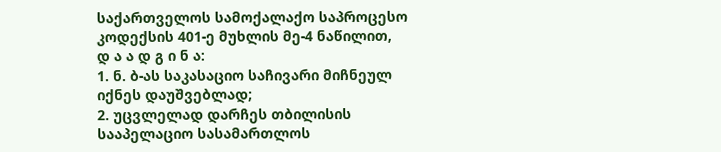საქართველოს სამოქალაქო საპროცესო კოდექსის 401-ე მუხლის მე-4 ნაწილით,
დ ა ა დ გ ი ნ ა:
1. ნ. ბ-ას საკასაციო საჩივარი მიჩნეულ იქნეს დაუშვებლად;
2. უცვლელად დარჩეს თბილისის სააპელაციო სასამართლოს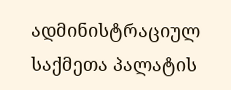ადმინისტრაციულ საქმეთა პალატის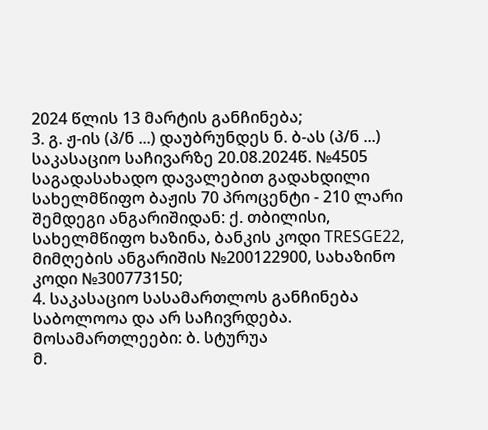2024 წლის 13 მარტის განჩინება;
3. გ. ჟ-ის (პ/ნ ...) დაუბრუნდეს ნ. ბ-ას (პ/ნ ...) საკასაციო საჩივარზე 20.08.2024წ. №4505 საგადასახადო დავალებით გადახდილი სახელმწიფო ბაჟის 70 პროცენტი - 210 ლარი შემდეგი ანგარიშიდან: ქ. თბილისი, სახელმწიფო ხაზინა, ბანკის კოდი TRESGE22, მიმღების ანგარიშის №200122900, სახაზინო კოდი №300773150;
4. საკასაციო სასამართლოს განჩინება საბოლოოა და არ საჩივრდება.
მოსამართლეები: ბ. სტურუა
მ.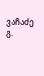ვაჩაძე
გ.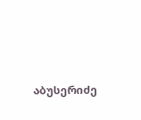აბუსერიძე